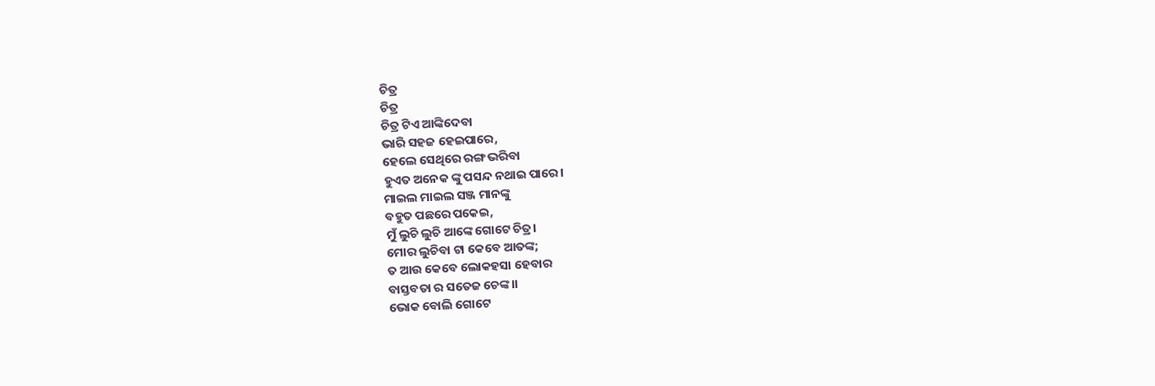ଚିତ୍ର
ଚିତ୍ର
ଚିତ୍ର ଟିଏ ଆଙ୍କିଦେବା
ଭାରି ସହଜ ହେଇପାରେ,
ହେଲେ ସେଥିରେ ରଙ୍ଗ ଭରିବା
ହୁଏତ ଅନେକ ଙ୍କୁ ପସନ୍ଦ ନଥାଇ ପାରେ।
ମାଇଲ ମାଇଲ ସଞ୍ଜ ମାନଙ୍କୁ
ବହୁତ ପଛରେ ପକେଇ,
ମୁଁ ଲୁଚି ଲୁଚି ଆଙ୍କେ ଗୋଟେ ଚିତ୍ର।
ମୋର ଲୁଚିବା ଟା କେବେ ଆତଙ୍କ;
ତ ଆଉ କେବେ ଲୋକହସା ହେବାର
ବାସ୍ତବତା ର ସତେଜ ଚେଙ୍କ।।
ଭୋକ ବୋଲି ଗୋଟେ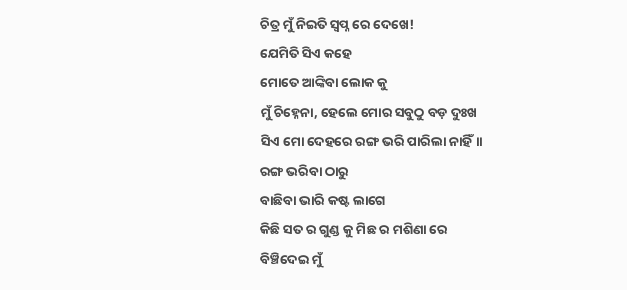ଚିତ୍ର ମୁଁ ନିଇତି ସ୍ୱପ୍ନ ରେ ଦେଖେ!
ଯେମିତି ସିଏ କହେ
ମୋତେ ଆଙ୍କିବା ଲୋକ କୁ
ମୁଁ ଚିହ୍ନେନା, ହେଲେ ମୋର ସବୁଠୁ ବଡ଼ ଦୁଃଖ
ସିଏ ମୋ ଦେହରେ ରଙ୍ଗ ଭରି ପାରିଲା ନାହିଁ।।
ରଙ୍ଗ ଭରିବା ଠାରୁ
ବାଛିବା ଭାରି କଷ୍ଟ ଲାଗେ
କିଛି ସତ ର ଗୁଣ୍ଡ କୁ ମିଛ ର ମଶିଣା ରେ
ବିଞ୍ଚିଦେଇ ମୁଁ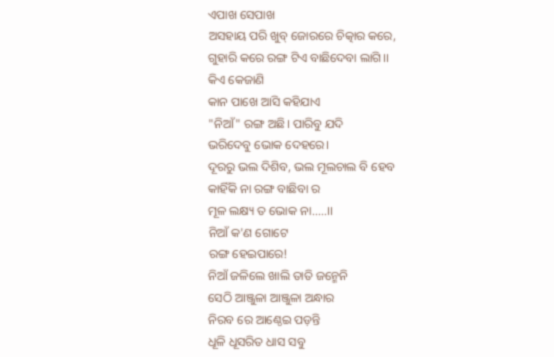ଏପାଖ ସେପାଖ
ଅସହାୟ ପରି ଖୁବ୍ ଜୋରରେ ଚିତ୍କାର କରେ,
ଗୁହାରି କରେ ରଙ୍ଗ ଟିଏ ବାଛିଦେବା ଲାଗି।।
କିଏ କେଜାଣି
କାନ ପାଖେ ଆସି କହିଯାଏ
"ନିଆଁ" ରଙ୍ଗ ଅଛି। ପାରିବୁ ଯଦି
ଭରିଦେବୁ ଭୋକ ଦେହରେ।
ଦୂରରୁ ଭଲ ଦିଶିବ, ଭଲ ମୂଲଚାଲ ବି ହେବ
କାହିଁକି ନା ରଙ୍ଗ ବାଛିବା ର
ମୂଳ ଲକ୍ଷ୍ୟ ତ ଭୋକ ନା.....।।
ନିଆଁ କ'ଣ ଗୋଟେ
ରଙ୍ଗ ହେଇପାରେ!
ନିଆଁ ଜଳିଲେ ଖାଲି ତାତି ଜନ୍ମେନି
ସେଠି ଆଞ୍ଜୁଳା ଆଞ୍ଜୁଳା ଅନ୍ଧାର
ନିରବ ରେ ଆଣ୍ଠେଇ ପଡ଼ନ୍ତି
ଧୂଳି ଧୂସରିତ ଧାସ ସବୁ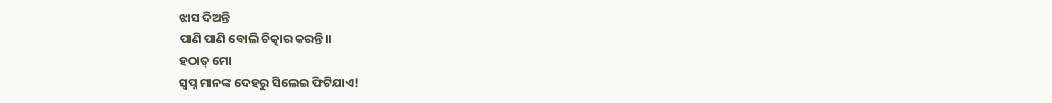ଝାସ ଦିଅନ୍ତି
ପାଣି ପାଣି ବୋଲି ଚିତ୍କାର କରନ୍ତି।।
ହଠାତ୍ ମୋ
ସ୍ୱପ୍ନ ମାନଙ୍କ ଦେହରୁ ସିଲେଇ ଫିଟିଯାଏ!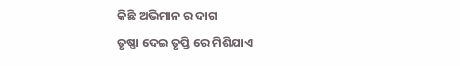କିଛି ଅଭିମାନ ର ଦାଗ
ତୃଷ୍ଣା ଦେଇ ତୃପ୍ତି ରେ ମିଶିଯାଏ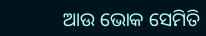ଆଉ ଭୋକ ସେମିତି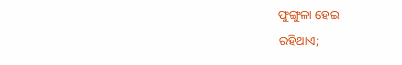ଫୁଙ୍ଗୁଳା ହେଇ
ରହିଥାଏ;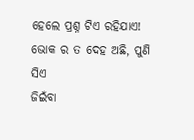ହେଲେ ପ୍ରଶ୍ନ ଟିଏ ରହିଯାଏ!
ଭୋକ ର ତ ଦେହ ଅଛି, ପୁଣି ସିଏ
ଜିଇଁବା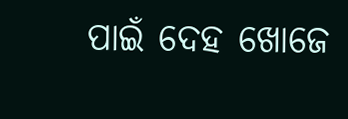ପାଇଁ ଦେହ ଖୋଜେ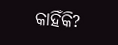କାହିଁକି?